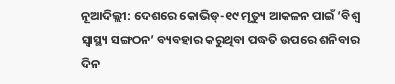ନୂଆଦିଲ୍ଲୀ: ଦେଶରେ କୋଭିଡ୍-୧୯ ମୃତ୍ୟୁ ଆକଳନ ପାଇଁ ‘ବିଶ୍ବ ସ୍ବାସ୍ଥ୍ୟ ସଙ୍ଗଠନ’ ବ୍ୟବହାର କରୁଥିବା ପଦ୍ଧତି ଉପରେ ଶନିବାର ଦିନ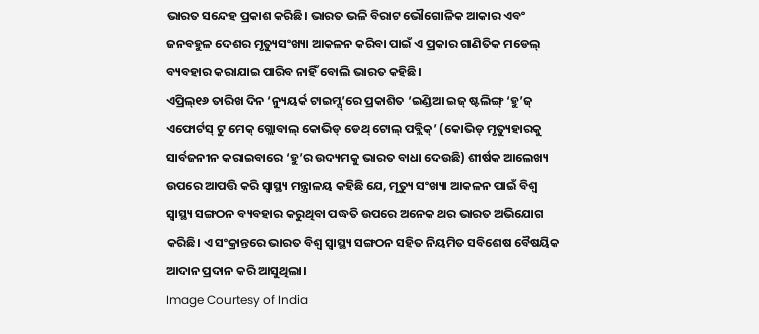ଭାରତ ସନ୍ଦେହ ପ୍ରକାଶ କରିଛି। ଭାରତ ଭଳି ବିରାଟ ଭୌଗୋଳିକ ଆକାର ଏବଂ ଜନବହୁଳ ଦେଶର ମୃତ୍ୟୁସଂଖ୍ୟା ଆକଳନ କରିବା ପାଇଁ ଏ ପ୍ରକାର ଗାଣିତିକ ମଡେଲ୍ ବ୍ୟବହାର କରାଯାଇ ପାରିବ ନାହିଁ ବୋଲି ଭାରତ କହିଛି।
ଏପ୍ରିଲ୍୧୬ ତାରିଖ ଦିନ ‘ନ୍ୟୁୟର୍କ ଟାଇମ୍ସ୍’ରେ ପ୍ରକାଶିତ ‘ଇଣ୍ଡିଆ ଇଜ୍ ଷ୍ଟଲିଙ୍ଗ୍ ‘ହୁ’ଜ୍ ଏଫୋର୍ଟସ୍ ଟୁ ମେକ୍ ଗ୍ଲୋବାଲ୍ କୋଭିଡ୍ ଡେଥ୍ ଟୋଲ୍ ପବ୍ଲିକ୍’ (କୋଭିଡ୍ ମୃତ୍ୟୁହାରକୁ ସାର୍ବଜନୀନ କରାଇବାରେ ‘ହୁ’ର ଉଦ୍ୟମକୁ ଭାରତ ବାଧା ଦେଉଛି) ଶୀର୍ଷକ ଆଲେଖ୍ୟ ଉପରେ ଆପତ୍ତି କରି ସ୍ବାସ୍ଥ୍ୟ ମନ୍ତ୍ରାଳୟ କହିଛି ଯେ, ମୃତ୍ୟୁ ସଂଖ୍ୟା ଆକଳନ ପାଇଁ ବିଶ୍ବ ସ୍ବାସ୍ଥ୍ୟ ସଙ୍ଗଠନ ବ୍ୟବହାର କରୁଥିବା ପଦ୍ଧତି ଉପରେ ଅନେକ ଥର ଭାରତ ଅଭିଯୋଗ କରିଛି। ଏ ସଂକ୍ରାନ୍ତରେ ଭାରତ ବିଶ୍ବ ସ୍ବାସ୍ଥ୍ୟ ସଙ୍ଗଠନ ସହିତ ନିୟମିତ ସବିଶେଷ ବୈଷୟିକ ଆଦାନ ପ୍ରଦାନ କରି ଆସୁଥିଲା।
Image Courtesy of India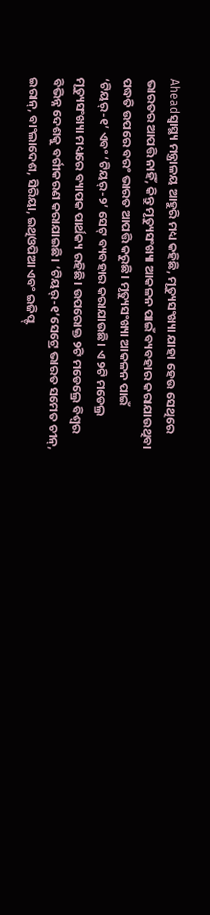Aheadସ୍ବାସ୍ଥ୍ୟ ମନ୍ତ୍ରାଳୟ ଆହୁରି ମଧ୍ୟ କହିଛି, ମୃତ୍ୟୁସଂଖ୍ୟା ଯାହା ହେଉ ସେଥିରେ ଭାରତର ଆପତ୍ତି ନାହିଁ, କିନ୍ତୁ ମୃତ୍ୟୁସଂଖ୍ୟା ଆକଳନ ପାଇଁ ବ୍ୟବହାର କରାଯାଉଥିବା ପଦ୍ଧତି ଉପରେ ବରଂ ଭାରତ ଆପତ୍ତି କରୁଛି। ମୃତ୍ୟୁସଂଖ୍ୟା ଆକଳନ ପାଇଁ ‘ଟିୟର୍-୧’ ଏବଂ ‘ଟିୟର୍-୨’ ସେଟ୍ ବ୍ୟବହାର କରାଯାଉଛି। ଏ ୨ଟି ମଡେଲ୍ର ମୃତ୍ୟୁସଂଖ୍ୟା ମଧ୍ୟରେ ବ୍ୟାପକ ପାର୍ଥକ୍ୟ ରହିଛି। ଉପରୋକ୍ତ ୨ଟି ମଡେଲ୍ରେ ବିଶ୍ବର ବିଭିନ୍ନ ଦେଶକୁ ବର୍ଗୀକରଣ କରାଯାଇଛି। ‘ଟିୟର୍-୧’ସେଟ୍ରେ ଭାରତ ସମେତ ଚୀନ୍, ଇରାନ୍, ବାଂଲାଦେଶ, ସିରିୟା, ଇଥିଓପିଆ ଏବଂ ଇଜିପ୍ଟ୍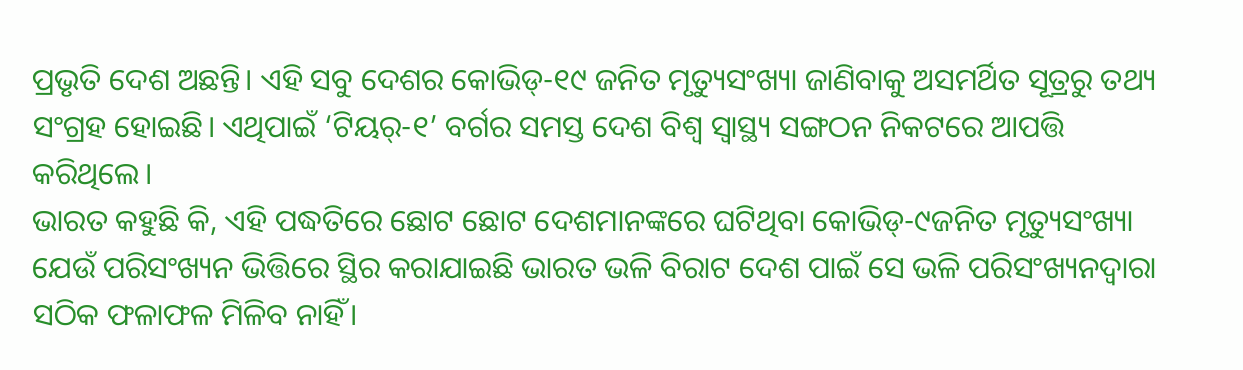ପ୍ରଭୃତି ଦେଶ ଅଛନ୍ତି। ଏହି ସବୁ ଦେଶର କୋଭିଡ୍-୧୯ ଜନିତ ମୃତ୍ୟୁସଂଖ୍ୟା ଜାଣିବାକୁ ଅସମର୍ଥିତ ସୂତ୍ରରୁ ତଥ୍ୟ ସଂଗ୍ରହ ହୋଇଛି। ଏଥିପାଇଁ ‘ଟିୟର୍-୧’ ବର୍ଗର ସମସ୍ତ ଦେଶ ବିଶ୍ବ ସ୍ବାସ୍ଥ୍ୟ ସଙ୍ଗଠନ ନିକଟରେ ଆପତ୍ତି କରିଥିଲେ।
ଭାରତ କହୁଛି କି, ଏହି ପଦ୍ଧତିରେ ଛୋଟ ଛୋଟ ଦେଶମାନଙ୍କରେ ଘଟିଥିବା କୋଭିଡ୍-୯ଜନିତ ମୃତ୍ୟୁସଂଖ୍ୟା ଯେଉଁ ପରିସଂଖ୍ୟନ ଭିତ୍ତିରେ ସ୍ଥିର କରାଯାଇଛି ଭାରତ ଭଳି ବିରାଟ ଦେଶ ପାଇଁ ସେ ଭଳି ପରିସଂଖ୍ୟନଦ୍ବାରା ସଠିକ ଫଳାଫଳ ମିଳିବ ନାହିଁ।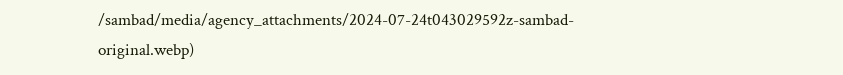/sambad/media/agency_attachments/2024-07-24t043029592z-sambad-original.webp)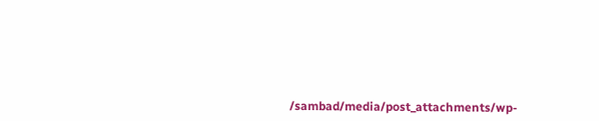/sambad/media/post_attachments/wp-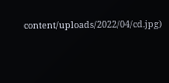content/uploads/2022/04/cd.jpg)